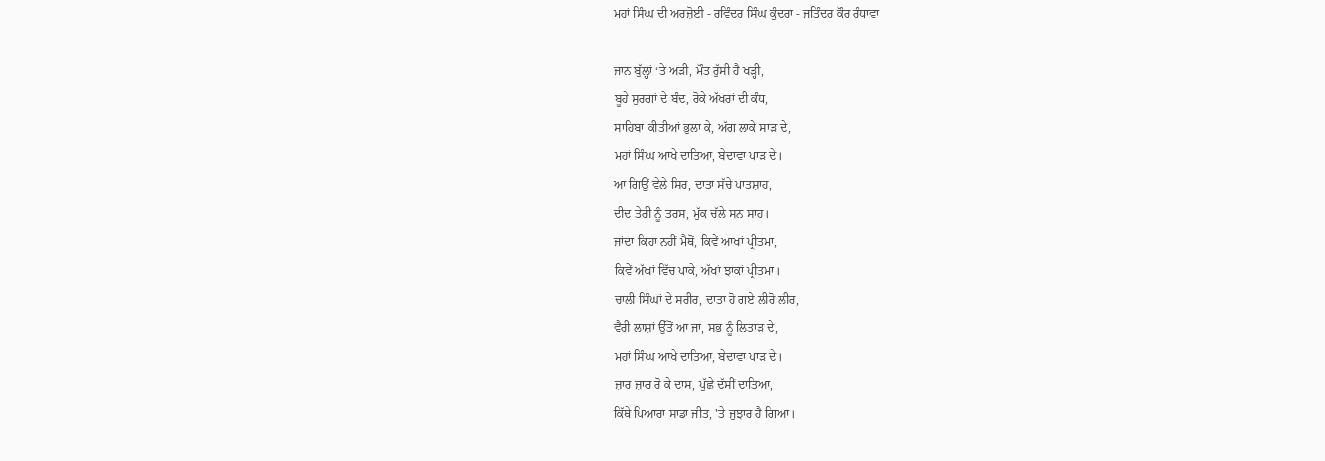ਮਹਾਂ ਸਿੰਘ ਦੀ ਅਰਜ਼ੋਈ - ਰਵਿੰਦਰ ਸਿੰਘ ਕੁੰਦਰਾ - ਜਤਿੰਦਰ ਕੌਰ ਰੰਧਾਵਾ

ਜਾਨ ਬੁੱਲ੍ਹਾਂ ‘ਤੇ ਅੜੀ, ਮੌਤ ਰੁੱਸੀ ਹੈ ਖੜ੍ਹੀ,
ਬੂਹੇ ਸੁਰਗਾਂ ਦੇ ਬੰਦ, ਰੋਕੇ ਅੱਖਰਾਂ ਦੀ ਕੰਧ,
ਸਾਹਿਬਾ ਕੀਤੀਆਂ ਭੁਲਾ ਕੇ, ਅੱਗ ਲਾਕੇ ਸਾੜ ਦੇ,
ਮਹਾਂ ਸਿੰਘ ਆਖੇ ਦਾਤਿਆ, ਬੇਦਾਵਾ ਪਾੜ ਦੇ।
ਆ ਗਿਉਂ ਵੇਲੇ ਸਿਰ, ਦਾਤਾ ਸੱਚੇ ਪਾਤਸ਼ਾਹ,
ਦੀਦ ਤੇਰੀ ਨੂੰ ਤਰਸ, ਮੁੱਕ ਚੱਲੇ ਸਨ ਸਾਹ।
ਜਾਂਦਾ ਕਿਹਾ ਨਹੀਂ ਮੈਥੋਂ, ਕਿਵੇਂ ਆਖਾਂ ਪ੍ਰੀਤਮਾ,
ਕਿਵੇਂ ਅੱਖਾਂ ਵਿੱਚ ਪਾਕੇ, ਅੱਖਾਂ ਝਾਕਾਂ ਪ੍ਰੀਤਮਾ।
ਚਾਲੀ ਸਿੰਘਾਂ ਦੇ ਸਰੀਰ, ਦਾਤਾ ਹੋ ਗਏ ਲੀਰੋ ਲੀਰ,
ਵੈਰੀ ਲਾਸ਼ਾਂ ਉੱਤੋਂ ਆ ਜਾ, ਸਭ ਨੂੰ ਲਿਤਾੜ ਦੇ,
ਮਹਾਂ ਸਿੰਘ ਆਖੇ ਦਾਤਿਆ, ਬੇਦਾਵਾ ਪਾੜ ਦੇ।
ਜ਼ਾਰ ਜ਼ਾਰ ਰੋ ਕੇ ਦਾਸ, ਪੁੱਛੇ ਦੱਸੀਂ ਦਾਤਿਆ,
ਕਿੱਥੇ ਪਿਆਰਾ ਸਾਡਾ ਜੀਤ, 'ਤੇ ਜੁਝਾਰ ਹੈ ਗਿਆ।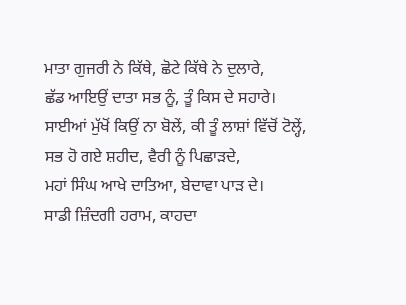ਮਾਤਾ ਗੁਜਰੀ ਨੇ ਕਿੱਥੇ, ਛੋਟੇ ਕਿੱਥੇ ਨੇ ਦੁਲਾਰੇ,
ਛੱਡ ਆਇਉਂ ਦਾਤਾ ਸਭ ਨੂੰ, ਤੂੰ ਕਿਸ ਦੇ ਸਹਾਰੇ।
ਸਾਈਆਂ ਮੁੱਖੋਂ ਕਿਉਂ ਨਾ ਬੋਲੇਂ, ਕੀ ਤੂੰ ਲਾਸ਼ਾਂ ਵਿੱਚੋਂ ਟੋਲ੍ਹੇਂ,
ਸਭ ਹੋ ਗਏ ਸ਼ਹੀਦ, ਵੈਰੀ ਨੂੰ ਪਿਛਾੜਦੇ,
ਮਹਾਂ ਸਿੰਘ ਆਖੇ ਦਾਤਿਆ, ਬੇਦਾਵਾ ਪਾੜ ਦੇ।
ਸਾਡੀ ਜ਼ਿੰਦਗੀ ਹਰਾਮ, ਕਾਹਦਾ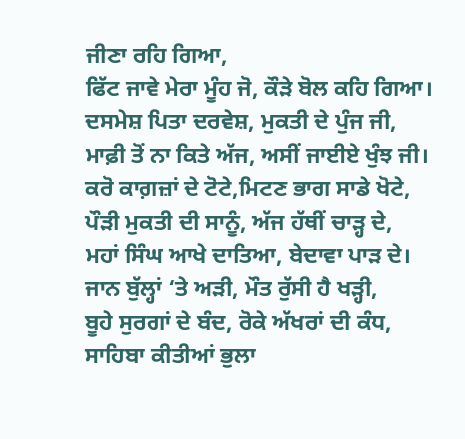ਜੀਣਾ ਰਹਿ ਗਿਆ,
ਫਿੱਟ ਜਾਵੇ ਮੇਰਾ ਮੂੰਹ ਜੋ, ਕੌੜੇ ਬੋਲ ਕਹਿ ਗਿਆ।
ਦਸਮੇਸ਼ ਪਿਤਾ ਦਰਵੇਸ਼, ਮੁਕਤੀ ਦੇ ਪੁੰਜ ਜੀ,
ਮਾਫ਼ੀ ਤੋਂ ਨਾ ਕਿਤੇ ਅੱਜ, ਅਸੀਂ ਜਾਈਏ ਖੁੰਝ ਜੀ।
ਕਰੋ ਕਾਗ਼ਜ਼ਾਂ ਦੇ ਟੋਟੇ,ਮਿਟਣ ਭਾਗ ਸਾਡੇ ਖੋਟੇ,
ਪੌੜੀ ਮੁਕਤੀ ਦੀ ਸਾਨੂੰ, ਅੱਜ ਹੱਥੀਂ ਚਾੜ੍ਹ ਦੇ,
ਮਹਾਂ ਸਿੰਘ ਆਖੇ ਦਾਤਿਆ, ਬੇਦਾਵਾ ਪਾੜ ਦੇ।
ਜਾਨ ਬੁੱਲ੍ਹਾਂ ‘ਤੇ ਅੜੀ, ਮੌਤ ਰੁੱਸੀ ਹੈ ਖੜ੍ਹੀ,
ਬੂਹੇ ਸੁਰਗਾਂ ਦੇ ਬੰਦ, ਰੋਕੇ ਅੱਖਰਾਂ ਦੀ ਕੰਧ,
ਸਾਹਿਬਾ ਕੀਤੀਆਂ ਭੁਲਾ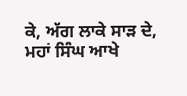ਕੇ, ਅੱਗ ਲਾਕੇ ਸਾੜ ਦੇ,
ਮਹਾਂ ਸਿੰਘ ਆਖੇ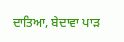ਦਾਤਿਆ, ਬੇਦਾਵਾ ਪਾੜ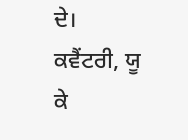ਦੇ।
ਕਵੈਂਟਰੀ, ਯੂ ਕੇ